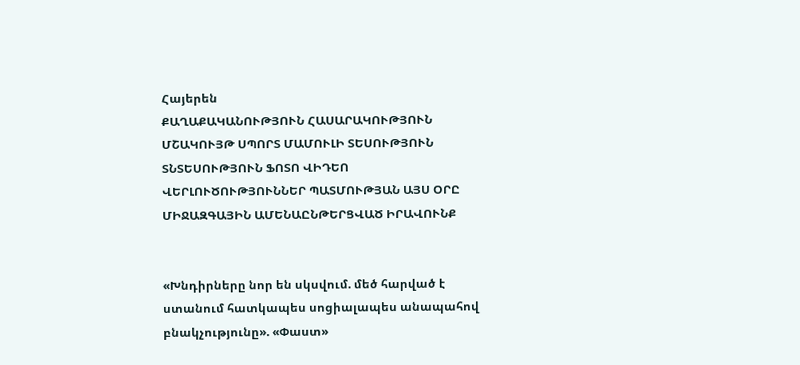Հայերեն
ՔԱՂԱՔԱԿԱՆՈՒԹՅՈՒՆ ՀԱՍԱՐԱԿՈՒԹՅՈՒՆ ՄՇԱԿՈՒՅԹ ՍՊՈՐՏ ՄԱՄՈՒԼԻ ՏԵՍՈՒԹՅՈՒՆ ՏՆՏԵՍՈՒԹՅՈՒՆ ՖՈՏՈ ՎԻԴԵՈ ՎԵՐԼՈՒԾՈՒԹՅՈՒՆՆԵՐ ՊԱՏՄՈՒԹՅԱՆ ԱՅՍ ՕՐԸ ՄԻՋԱԶԳԱՅԻՆ ԱՄԵՆԱԸՆԹԵՐՑՎԱԾ ԻՐԱՎՈՒՆՔ


«Խնդիրները նոր են սկսվում. մեծ հարված է ստանում հատկապես սոցիալապես անապահով բնակչությունը». «Փաստ»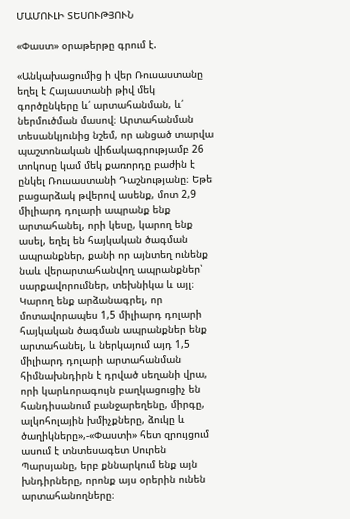ՄԱՄՈՒԼԻ ՏԵՍՈՒԹՅՈՒՆ

«Փաստ» օրաթերթը գրում է.

«Անկախացումից ի վեր Ռուսաստանը եղել է Հայաստանի թիվ մեկ գործընկերը և՛ արտահանման, և՛ ներմուծման մասով։ Արտահանման տեսանկյունից նշեմ, որ անցած տարվա պաշտոնական վիճակագրությամբ 26 տոկոսը կամ մեկ քառորդը բաժին է ընկել Ռուսաստանի Դաշնությանը։ Եթե բացարձակ թվերով ասենք, մոտ 2,9 միլիարդ դոլարի ապրանք ենք արտահանել, որի կեսը, կարող ենք ասել, եղել են հայկական ծագման ապրանքներ, քանի որ այնտեղ ունենք նաև վերարտահանվող ապրանքներ՝ սարքավորումներ, տեխնիկա և այլ։ Կարող ենք արձանագրել, որ մոտավորապես 1,5 միլիարդ դոլարի հայկական ծագման ապրանքներ ենք արտահանել, և ներկայում այդ 1,5 միլիարդ դոլարի արտահանման հիմնախնդիրն է դրված սեղանի վրա, որի կարևորագույն բաղկացուցիչ են հանդիսանում բանջարեղենը, միրգը, ալկոհոլային խմիչքները, ձուկը և ծաղիկները»,-«Փաստի» հետ զրույցում ասում է տնտեսագետ Սուրեն Պարսյանը, երբ քննարկում ենք այն խնդիրները, որոնք այս օրերին ունեն արտահանողները։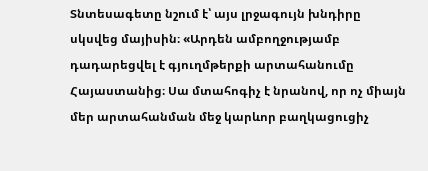Տնտեսագետը նշում է՝ այս լրջագույն խնդիրը սկսվեց մայիսին։ «Արդեն ամբողջությամբ դադարեցվել է գյուղմթերքի արտահանումը Հայաստանից։ Սա մտահոգիչ է նրանով, որ ոչ միայն մեր արտահանման մեջ կարևոր բաղկացուցիչ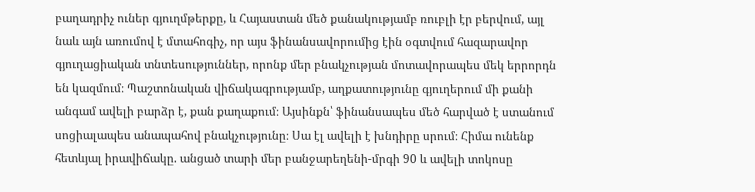բաղադրիչ ուներ գյուղմթերքը, և Հայաստան մեծ քանակությամբ ռուբլի էր բերվում, այլ նաև այն առումով է մտահոգիչ, որ այս ֆինանսավորումից էին օգտվում հազարավոր գյուղացիական տնտեսություններ, որոնք մեր բնակչության մոտավորապես մեկ երրորդն են կազմում։ Պաշտոնական վիճակագրությամբ, աղքատությունը գյուղերում մի քանի անգամ ավելի բարձր է, քան քաղաքում։ Այսինքն՝ ֆինանսապես մեծ հարված է ստանում սոցիալապես անապահով բնակչությունը։ Սա էլ ավելի է խնդիրը սրում։ Հիմա ունենք հետևյալ իրավիճակը. անցած տարի մեր բանջարեղենի-մրգի 90 և ավելի տոկոսը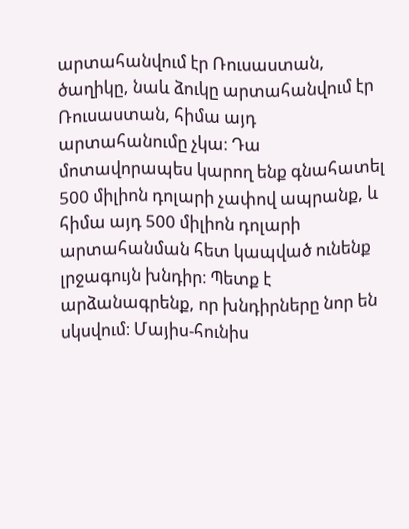արտահանվում էր Ռուսաստան, ծաղիկը, նաև ձուկը արտահանվում էր Ռուսաստան, հիմա այդ արտահանումը չկա։ Դա մոտավորապես կարող ենք գնահատել 500 միլիոն դոլարի չափով ապրանք, և հիմա այդ 500 միլիոն դոլարի արտահանման հետ կապված ունենք լրջագույն խնդիր։ Պետք է արձանագրենք, որ խնդիրները նոր են սկսվում։ Մայիս-հունիս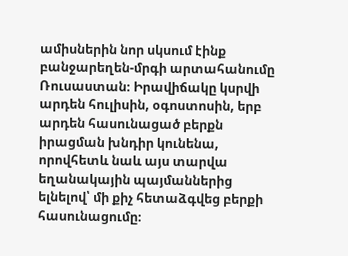ամիսներին նոր սկսում էինք բանջարեղեն-մրգի արտահանումը Ռուսաստան։ Իրավիճակը կսրվի արդեն հուլիսին, օգոստոսին, երբ արդեն հասունացած բերքն իրացման խնդիր կունենա, որովհետև նաև այս տարվա եղանակային պայմաններից ելնելով՝ մի քիչ հետաձգվեց բերքի հասունացումը։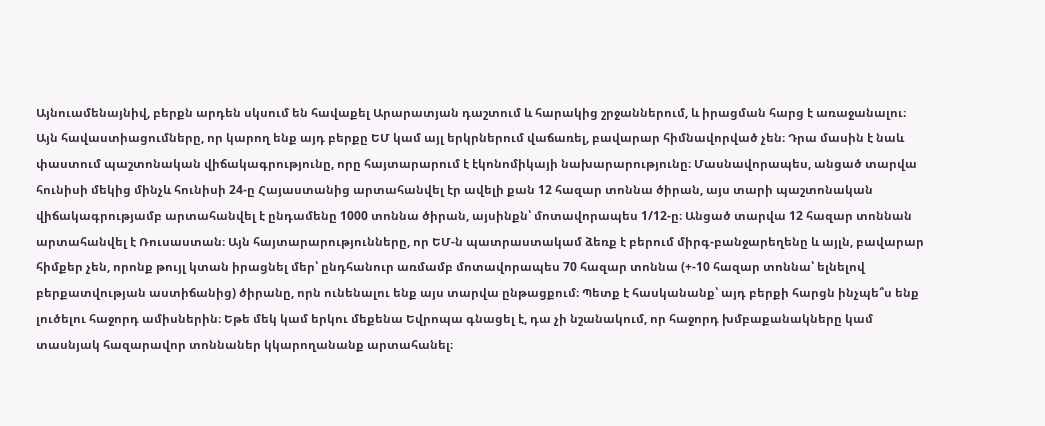Այնուամենայնիվ, բերքն արդեն սկսում են հավաքել Արարատյան դաշտում և հարակից շրջաններում, և իրացման հարց է առաջանալու։ Այն հավաստիացումները, որ կարող ենք այդ բերքը ԵՄ կամ այլ երկրներում վաճառել, բավարար հիմնավորված չեն։ Դրա մասին է նաև փաստում պաշտոնական վիճակագրությունը, որը հայտարարում է էկոնոմիկայի նախարարությունը։ Մասնավորապես, անցած տարվա հունիսի մեկից մինչև հունիսի 24-ը Հայաստանից արտահանվել էր ավելի քան 12 հազար տոննա ծիրան, այս տարի պաշտոնական վիճակագրությամբ արտահանվել է ընդամենը 1000 տոննա ծիրան, այսինքն՝ մոտավորապես 1/12-ը։ Անցած տարվա 12 հազար տոննան արտահանվել է Ռուսաստան։ Այն հայտարարությունները, որ ԵՄ-ն պատրաստակամ ձեռք է բերում միրգ-բանջարեղենը և այլն, բավարար հիմքեր չեն, որոնք թույլ կտան իրացնել մեր՝ ընդհանուր առմամբ մոտավորապես 70 հազար տոննա (+-10 հազար տոննա՝ ելնելով բերքատվության աստիճանից) ծիրանը, որն ունենալու ենք այս տարվա ընթացքում։ Պետք է հասկանանք՝ այդ բերքի հարցն ինչպե՞ս ենք լուծելու հաջորդ ամիսներին։ Եթե մեկ կամ երկու մեքենա Եվրոպա գնացել է, դա չի նշանակում, որ հաջորդ խմբաքանակները կամ տասնյակ հազարավոր տոննաներ կկարողանանք արտահանել։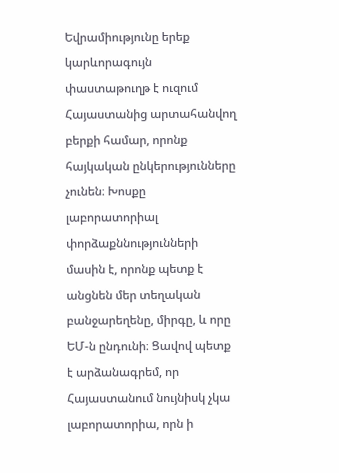Եվրամիությունը երեք կարևորագույն փաստաթուղթ է ուզում Հայաստանից արտահանվող բերքի համար, որոնք հայկական ընկերությունները չունեն։ Խոսքը լաբորատորիալ փորձաքննությունների մասին է, որոնք պետք է անցնեն մեր տեղական բանջարեղենը, միրգը, և որը ԵՄ-ն ընդունի։ Ցավով պետք է արձանագրեմ, որ Հայաստանում նույնիսկ չկա լաբորատորիա, որն ի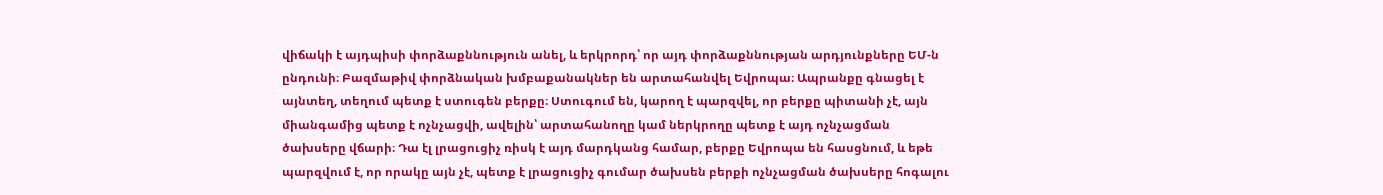վիճակի է այդպիսի փորձաքննություն անել, և երկրորդ՝ որ այդ փորձաքննության արդյունքները ԵՄ-ն ընդունի։ Բազմաթիվ փորձնական խմբաքանակներ են արտահանվել Եվրոպա։ Ապրանքը գնացել է այնտեղ, տեղում պետք է ստուգեն բերքը։ Ստուգում են, կարող է պարզվել, որ բերքը պիտանի չէ, այն միանգամից պետք է ոչնչացվի, ավելին՝ արտահանողը կամ ներկրողը պետք է այդ ոչնչացման ծախսերը վճարի։ Դա էլ լրացուցիչ ռիսկ է այդ մարդկանց համար, բերքը Եվրոպա են հասցնում, և եթե պարզվում է, որ որակը այն չէ, պետք է լրացուցիչ գումար ծախսեն բերքի ոչնչացման ծախսերը հոգալու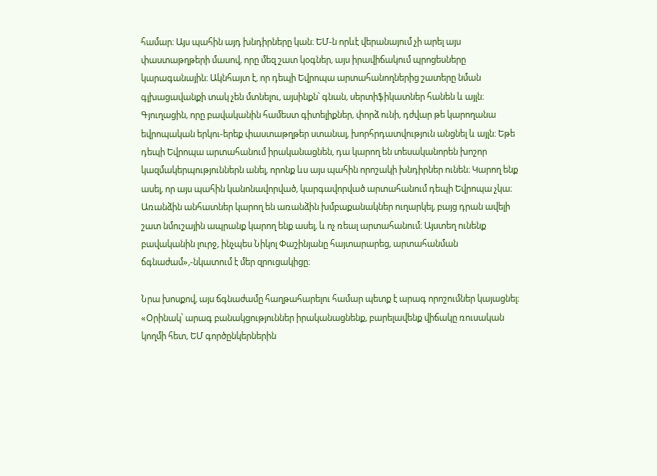համար։ Այս պահին այդ խնդիրները կան։ ԵՄ-ն որևէ վերանայում չի արել այս փաստաթղթերի մասով, որը մեզ շատ կօգներ, այս իրավիճակում պրոցեսները կարագանային։ Ակնհայտ է, որ դեպի Եվրոպա արտահանողներից շատերը նման գլխացավանքի տակ չեն մտնելու, այսինքն՝ գնան, սերտիֆիկատներ հանեն և այլն։ Գյուղացին, որը բավականին համեստ գիտելիքներ, փորձ ունի, դժվար թե կարողանա եվրոպական երկու-երեք փաստաթղթեր ստանալ, խորհրդատվություն անցնել և այլն։ Եթե դեպի Եվրոպա արտահանում իրականացնեն, դա կարող են տեսականորեն խոշոր կազմակերպություններն անել, որոնք ևս այս պահին որոշակի խնդիրներ ունեն։ Կարող ենք ասել, որ այս պահին կանոնավորված, կարգավորված արտահանում դեպի Եվրոպա չկա։ Առանձին անհատներ կարող են առանձին խմբաքանակներ ուղարկել, բայց դրան ավելի շատ նմուշային ապրանք կարող ենք ասել, և ոչ ռեալ արտահանում։ Այստեղ ունենք բավականին լուրջ, ինչպես Նիկոլ Փաշինյանը հայտարարեց, արտահանման ճգնաժամ»,-նկատում է մեր զրուցակիցը։

Նրա խոսքով, այս ճգնաժամը հաղթահարելու համար պետք է արագ որոշումներ կայացնել։ «Օրինակ՝ արագ բանակցություններ իրականացնենք, բարելավենք վիճակը ռուսական կողմի հետ, ԵՄ գործընկերներին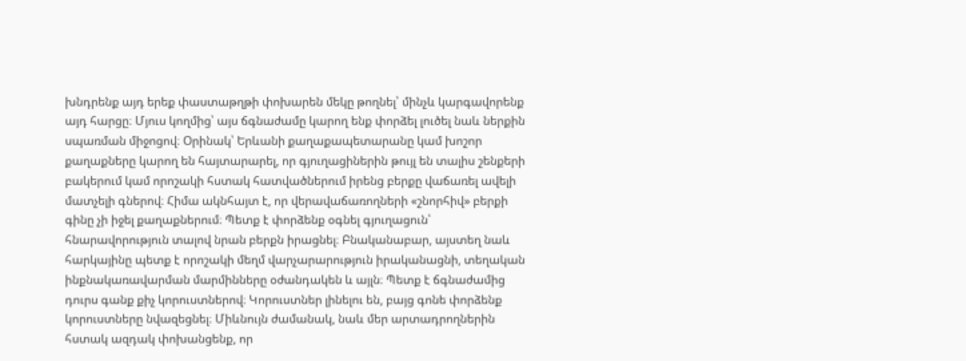խնդրենք այդ երեք փաստաթղթի փոխարեն մեկը թողնել՝ մինչև կարգավորենք այդ հարցը։ Մյուս կողմից՝ այս ճգնաժամը կարող ենք փորձել լուծել նաև ներքին սպառման միջոցով։ Օրինակ՝ Երևանի քաղաքապետարանը կամ խոշոր քաղաքները կարող են հայտարարել, որ գյուղացիներին թույլ են տալիս շենքերի բակերում կամ որոշակի հստակ հատվածներում իրենց բերքը վաճառել ավելի մատչելի գներով։ Հիմա ակնհայտ է, որ վերավաճառողների «շնորհիվ» բերքի գինը չի իջել քաղաքներում։ Պետք է փորձենք օգնել գյուղացուն՝ հնարավորություն տալով նրան բերքն իրացնել։ Բնականաբար, այստեղ նաև հարկայինը պետք է որոշակի մեղմ վարչարարություն իրականացնի, տեղական ինքնակառավարման մարմինները օժանդակեն և այլն։ Պետք է ճգնաժամից դուրս գանք քիչ կորուստներով։ Կորուստներ լինելու են, բայց գոնե փորձենք կորուստները նվազեցնել։ Միևնույն ժամանակ, նաև մեր արտադրողներին հստակ ազդակ փոխանցենք, որ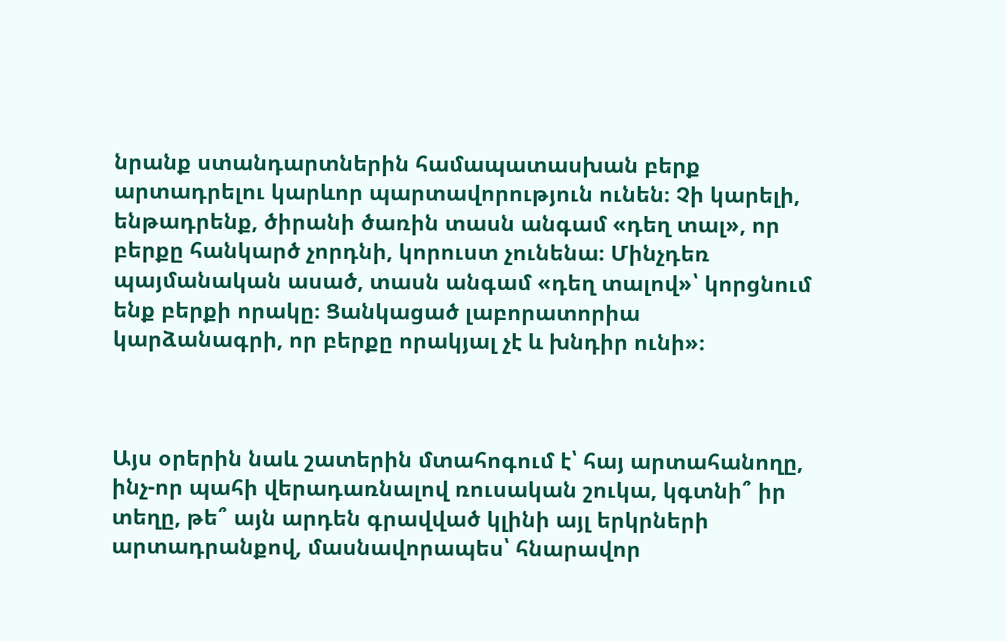նրանք ստանդարտներին համապատասխան բերք արտադրելու կարևոր պարտավորություն ունեն։ Չի կարելի, ենթադրենք, ծիրանի ծառին տասն անգամ «դեղ տալ», որ բերքը հանկարծ չորդնի, կորուստ չունենա։ Մինչդեռ պայմանական ասած, տասն անգամ «դեղ տալով»՝ կորցնում ենք բերքի որակը։ Ցանկացած լաբորատորիա կարձանագրի, որ բերքը որակյալ չէ և խնդիր ունի»։



Այս օրերին նաև շատերին մտահոգում է՝ հայ արտահանողը, ինչ-որ պահի վերադառնալով ռուսական շուկա, կգտնի՞ իր տեղը, թե՞ այն արդեն գրավված կլինի այլ երկրների արտադրանքով, մասնավորապես՝ հնարավոր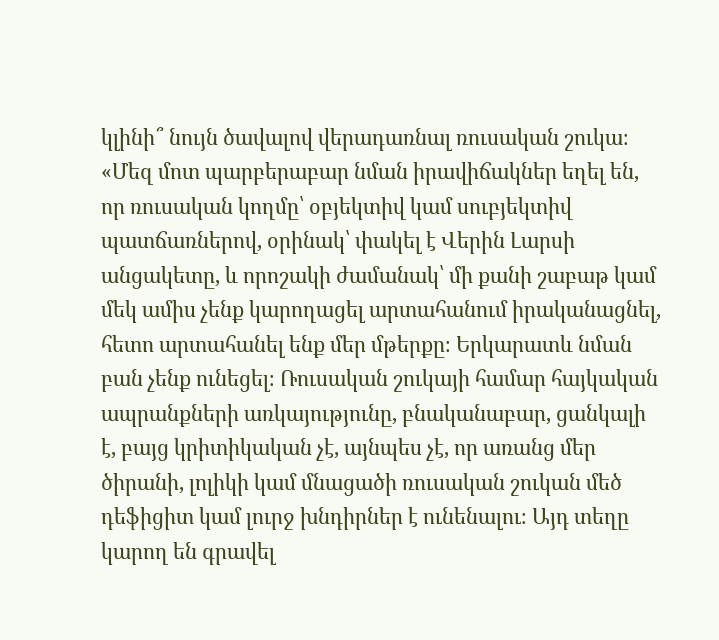կլինի՞ նույն ծավալով վերադառնալ ռուսական շուկա։ «Մեզ մոտ պարբերաբար նման իրավիճակներ եղել են, որ ռուսական կողմը՝ օբյեկտիվ կամ սուբյեկտիվ պատճառներով, օրինակ՝ փակել է Վերին Լարսի անցակետը, և որոշակի ժամանակ՝ մի քանի շաբաթ կամ մեկ ամիս չենք կարողացել արտահանում իրականացնել, հետո արտահանել ենք մեր մթերքը։ Երկարատև նման բան չենք ունեցել։ Ռուսական շուկայի համար հայկական ապրանքների առկայությունը, բնականաբար, ցանկալի է, բայց կրիտիկական չէ, այնպես չէ, որ առանց մեր ծիրանի, լոլիկի կամ մնացածի ռուսական շուկան մեծ դեֆիցիտ կամ լուրջ խնդիրներ է ունենալու։ Այդ տեղը կարող են գրավել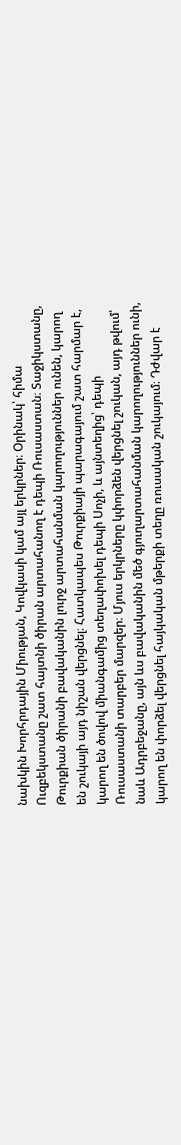նախկին Խորհրդային Միության, Կովկասի կամ այլ երկրներ։ Օրինակ՝ հիմա Ուզբեկստանը շատ հայտնի ծիրան արտահանող է դեպի Ռուսաստան։ Տաջիկստանը, Թուրքիան ծիրանի բավականին լուրջ արտահանման կարողություններ ունեն, կարող են շուկայի այդ նիշան վերցնել։ Հատկապես Թուրքիայի պարագայում շատ հարմար է, կարող են ծովով միանգամից տեղափոխել դեպի Սոչի, և այնտեղից՝ դեպի Ռուսաստանի տարբեր մարզեր։ Մյուս երկրները կփորձեն վերցնել շուկան, այդ թվում՝ նաև Ադրբեջանը, այն ևս բավականին մեծ գյուղարտահանման կարողություններ ունի, կարող են փորձել վերցնել հայկական մթերքի տեղը ռուսական շուկայում։ Դժվար է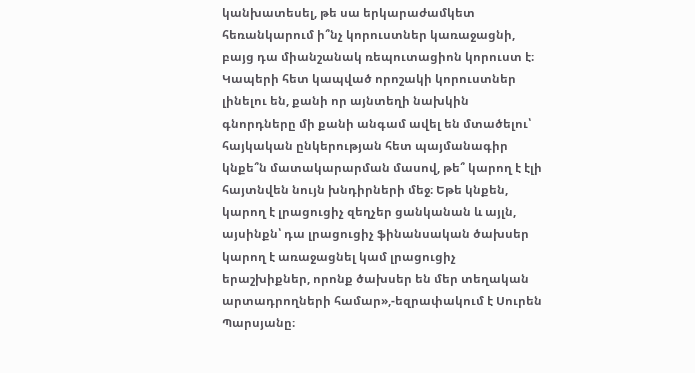կանխատեսել, թե սա երկարաժամկետ հեռանկարում ի՞նչ կորուստներ կառաջացնի, բայց դա միանշանակ ռեպուտացիոն կորուստ է։ Կապերի հետ կապված որոշակի կորուստներ լինելու են, քանի որ այնտեղի նախկին գնորդները մի քանի անգամ ավել են մտածելու՝ հայկական ընկերության հետ պայմանագիր կնքե՞ն մատակարարման մասով, թե՞ կարող է էլի հայտնվեն նույն խնդիրների մեջ։ Եթե կնքեն, կարող է լրացուցիչ զեղչեր ցանկանան և այլն, այսինքն՝ դա լրացուցիչ ֆինանսական ծախսեր կարող է առաջացնել կամ լրացուցիչ երաշխիքներ, որոնք ծախսեր են մեր տեղական արտադրողների համար»,-եզրափակում է Սուրեն Պարսյանը։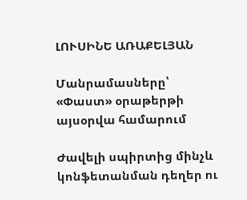ԼՈՒՍԻՆԵ ԱՌԱՔԵԼՅԱՆ

Մանրամասները՝ «Փաստ» օրաթերթի այսօրվա համարում

Ժավելի սպիրտից մինչև կոնֆետանման դեղեր ու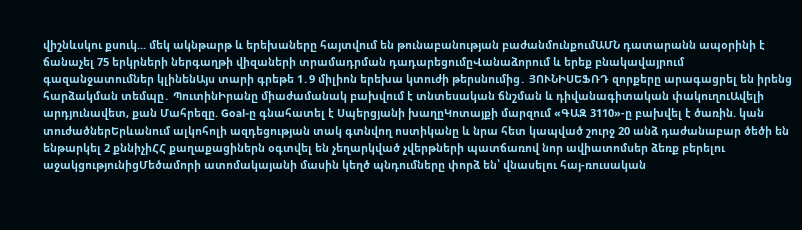վիշնևսկու քսուկ... մեկ ակնթարթ և երեխաները հայտվում են թունաբանության բաժանմունքումԱՄՆ դատարանն ապօրինի է ճանաչել 75 երկրների ներգաղթի վիզաների տրամադրման դադարեցումըՎանաձորում և երեք բնակավայրում գազանջատումներ կլինենԱյս տարի գրեթե 1․9 միլիոն երեխա կտուժի թերսնումից․ ՅՈՒՆԻՍԵՖՌԴ զորքերը արագացրել են իրենց հարձակման տեմպը․ ՊուտինԻրանը միաժամանակ բախվում է տնտեսական ճնշման և դիվանագիտական փակուղուԱվելի արդյունավետ, քան Մահրեզը. Goal-ը գնահատել է Սպերցյանի խաղըԿոտայքի մարզում «ԳԱԶ 3110»-ը բախվել է ծառին. կան տուժածներԵրևանում ալկոհոլի ազդեցության տակ գտնվող ոստիկանը և նրա հետ կապված շուրջ 20 անձ դաժանաբար ծեծի են ենթարկել 2 քննիչիՀՀ քաղաքացիներն օգտվել են չեղարկված չվերթների պատճառով նոր ավիատոմսեր ձեռք բերելու աջակցությունիցՄեծամորի ատոմակայանի մասին կեղծ պնդումները փորձ են՝ վնասելու հայ-ռուսական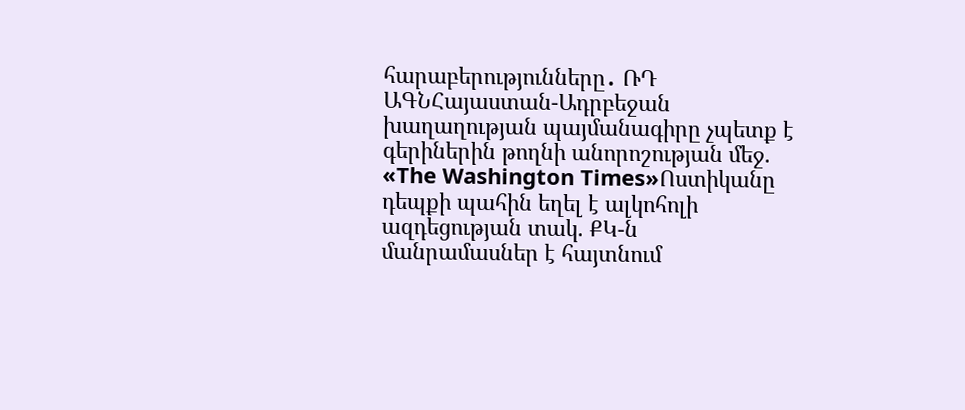հարաբերությունները․ ՌԴ ԱԳՆՀայաստան-Ադրբեջան խաղաղության պայմանագիրը չպետք է գերիներին թողնի անորոշության մեջ. «The Washington Times»Ոստիկանը դեպքի պահին եղել է ալկոհոլի ազդեցության տակ. ՔԿ-ն մանրամասներ է հայտնում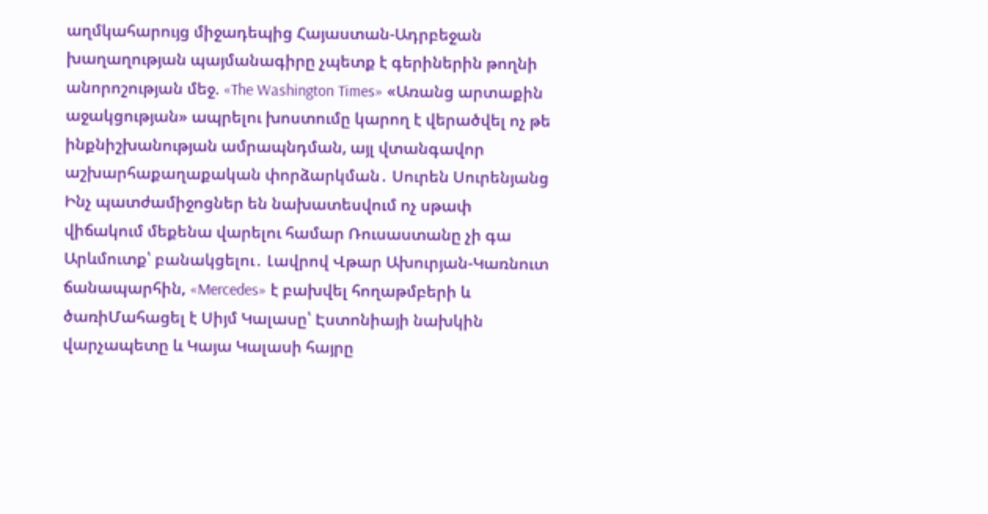աղմկահարույց միջադեպից Հայաստան-Ադրբեջան խաղաղության պայմանագիրը չպետք է գերիներին թողնի անորոշության մեջ. «The Washington Times» «Առանց արտաքին աջակցության» ապրելու խոստումը կարող է վերածվել ոչ թե ինքնիշխանության ամրապնդման, այլ վտանգավոր աշխարհաքաղաքական փորձարկման․ Սուրեն Սուրենյանց Ինչ պատժամիջոցներ են նախատեսվում ոչ սթափ վիճակում մեքենա վարելու համար Ռուսաստանը չի գա Արևմուտք՝ բանակցելու․ Լավրով Վթար Ախուրյան-Կառնուտ ճանապարհին, «Mercedes» է բախվել հողաթմբերի և ծառիՄահացել է Սիյմ Կալասը՝ Էստոնիայի նախկին վարչապետը և Կայա Կալասի հայրը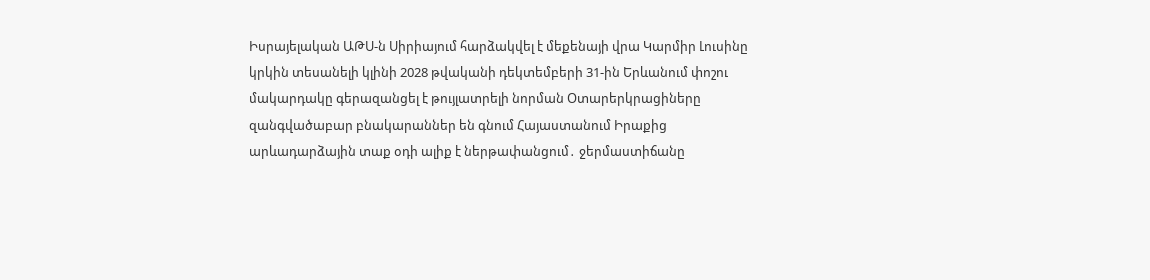Իսրայելական ԱԹՍ-ն Սիրիայում հարձակվել է մեքենայի վրա Կարմիր Լուսինը կրկին տեսանելի կլինի 2028 թվականի դեկտեմբերի 31-ին Երևանում փոշու մակարդակը գերազանցել է թույլատրելի նորման Օտարերկրացիները զանգվածաբար բնակարաններ են գնում Հայաստանում Իրաքից արևադարձային տաք օդի ալիք է ներթափանցում․ ջերմաստիճանը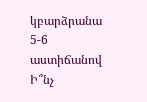կբարձրանա 5-6 աստիճանով Ի՞նչ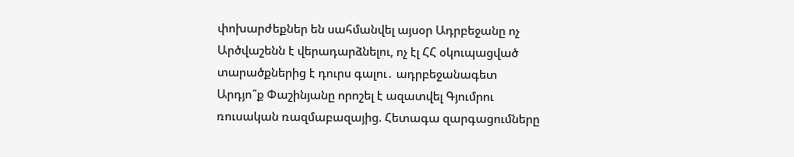փոխարժեքներ են սահմանվել այսօր Ադրբեջանը ոչ Արծվաշենն է վերադարձնելու, ոչ էլ ՀՀ օկուպացված տարածքներից է դուրս գալու․ ադրբեջանագետ Արդյո՞ք Փաշինյանը որոշել է ազատվել Գյումրու ռուսական ռազմաբազայից. Հետագա զարգացումները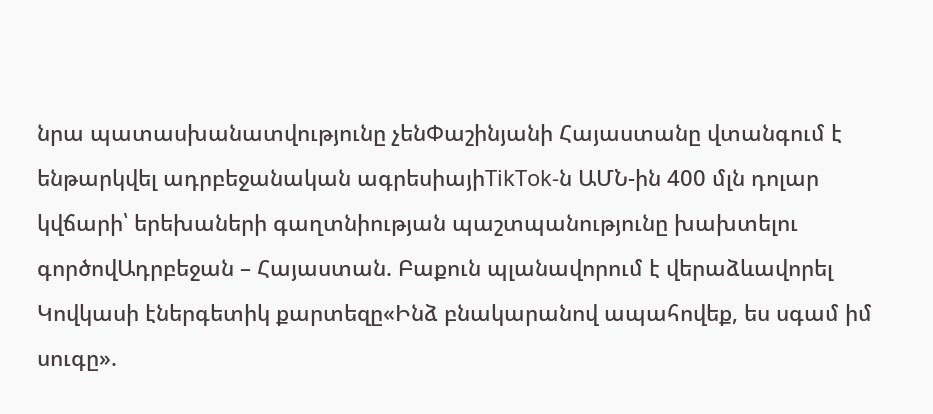նրա պատասխանատվությունը չենՓաշինյանի Հայաստանը վտանգում է ենթարկվել ադրբեջանական ագրեսիայիTikTok-ն ԱՄՆ-ին 400 մլն դոլար կվճարի՝ երեխաների գաղտնիության պաշտպանությունը խախտելու գործովԱդրբեջան – Հայաստան. Բաքուն պլանավորում է վերաձևավորել Կովկասի էներգետիկ քարտեզը«Ինձ բնակարանով ապահովեք, ես սգամ իմ սուգը».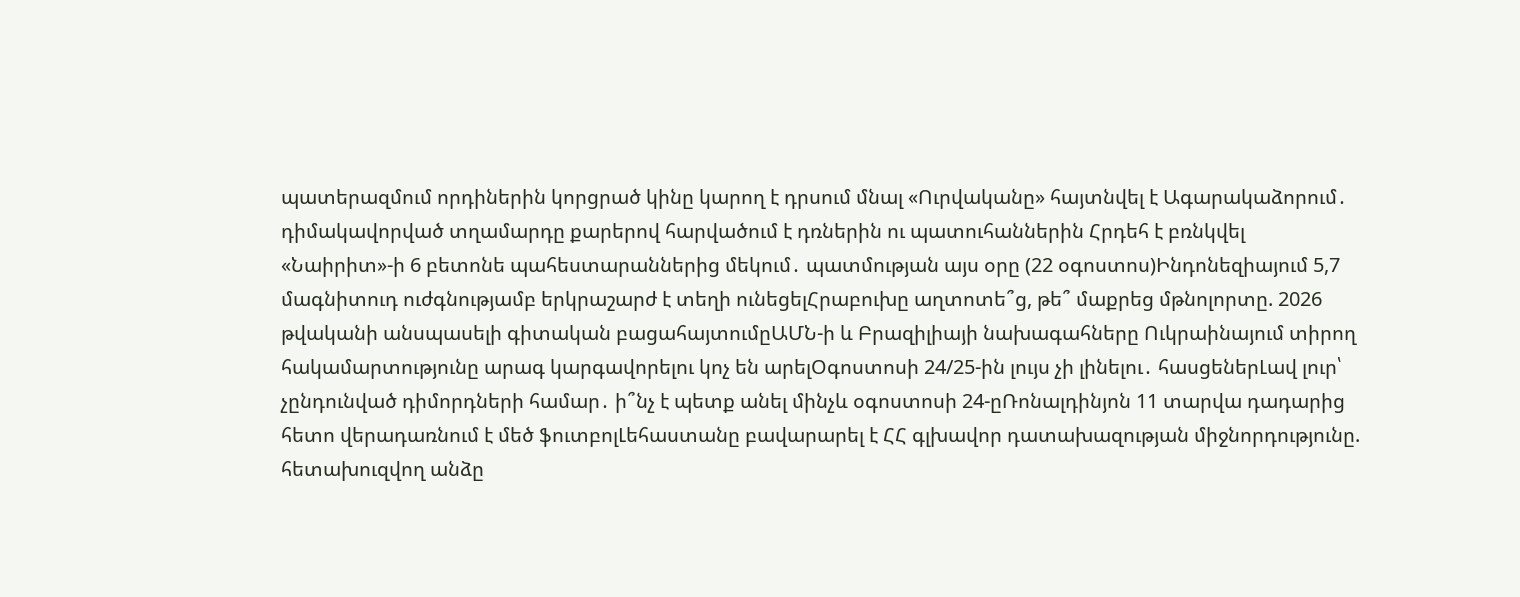պատերազմում որդիներին կորցրած կինը կարող է դրսում մնալ «Ուրվականը» հայտնվել է Ագարակաձորում․ դիմակավորված տղամարդը քարերով հարվածում է դռներին ու պատուհաններին Հրդեհ է բռնկվել  «Նաիրիտ»-ի 6 բետոնե պահեստարաններից մեկում․ պատմության այս օրը (22 օգոստոս)Ինդոնեզիայում 5,7 մագնիտուդ ուժգնությամբ երկրաշարժ է տեղի ունեցելՀրաբուխը աղտոտե՞ց, թե՞ մաքրեց մթնոլորտը. 2026 թվականի անսպասելի գիտական բացահայտումըԱՄՆ-ի և Բրազիլիայի նախագահները Ուկրաինայում տիրող հակամարտությունը արագ կարգավորելու կոչ են արելՕգոստոսի 24/25-ին լույս չի լինելու․ հասցեներԼավ լուր՝ չընդունված դիմորդների համար․ ի՞նչ է պետք անել մինչև օգոստոսի 24-ըՌոնալդինյոն 11 տարվա դադարից հետո վերադառնում է մեծ ֆուտբոլԼեհաստանը բավարարել է ՀՀ գլխավոր դատախազության միջնորդությունը. հետախուզվող անձը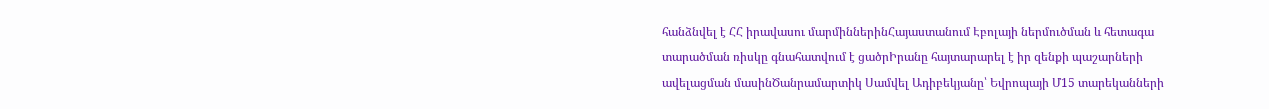հանձնվել է ՀՀ իրավասու մարմիններինՀայաստանում Էբոլայի ներմուծման և հետագա տարածման ռիսկը գնահատվում է ցածրԻրանը հայտարարել է իր զենքի պաշարների ավելացման մասինԾանրամարտիկ Սամվել Ադիբեկյանը՝ Եվրոպայի Մ15 տարեկանների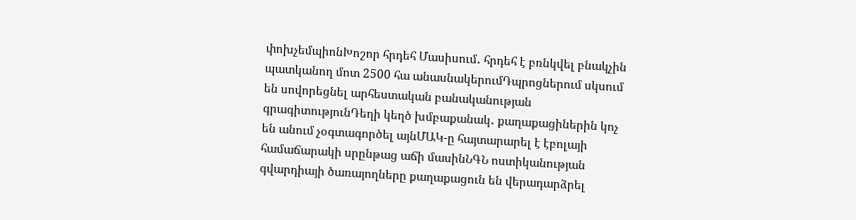փոխչեմպիոնԽոշոր հրդեհ Մասիսում․ հրդեհ է բռնկվել բնակչին պատկանող մոտ 2500 հա անասնակերումԴպրոցներում սկսում են սովորեցնել արհեստական բանականության գրագիտությունԴեղի կեղծ խմբաքանակ․ քաղաքացիներին կոչ են անում չօգտագործել այնՄԱԿ-ը հայտարարել է էբոլայի համաճարակի սրընթաց աճի մասինՆԳՆ ոստիկանության գվարդիայի ծառայողները քաղաքացուն են վերադարձրել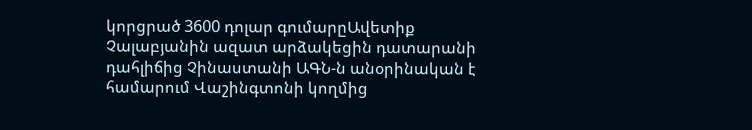կորցրած 3600 դոլար գումարըԱվետիք Չալաբյանին ազատ արձակեցին դատարանի դահլիճից Չինաստանի ԱԳՆ-ն անօրինական է համարում Վաշինգտոնի կողմից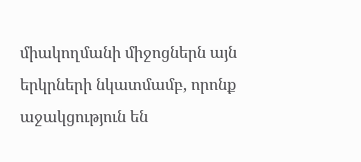միակողմանի միջոցներն այն երկրների նկատմամբ, որոնք աջակցություն են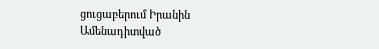ցուցաբերում Իրանին
Ամենադիտված